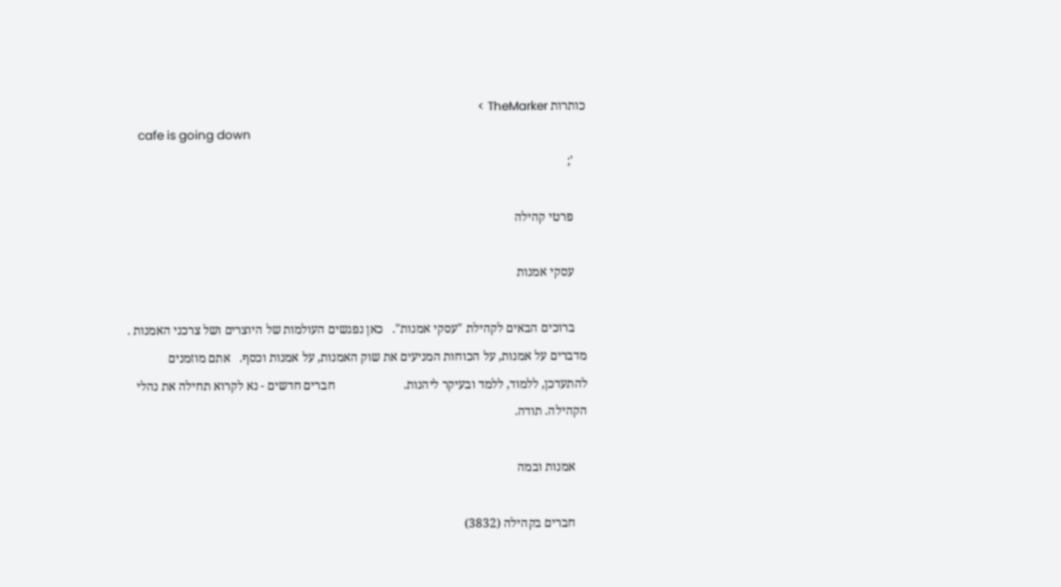כותרות TheMarker >
    cafe is going down
    ';

    פרטי קהילה

    עסקי אמנות

    ברוכים הבאים לקהילת "עסקי אמנות".   כאן נפגשים העולמות של היוצרים ושל צרכני האמנות . מדברים על אמנות, על הכוחות המניעים את שוק האמנות, על אמנות וכסף.   אתם מוזמנים להתעדכן, ללמוד, ללמד ובעיקר ליהנות.                      חברים חדשים - נא לקרוא תחילה את נהלי הקהילה. תודה.

    אמנות ובמה

    חברים בקהילה (3832)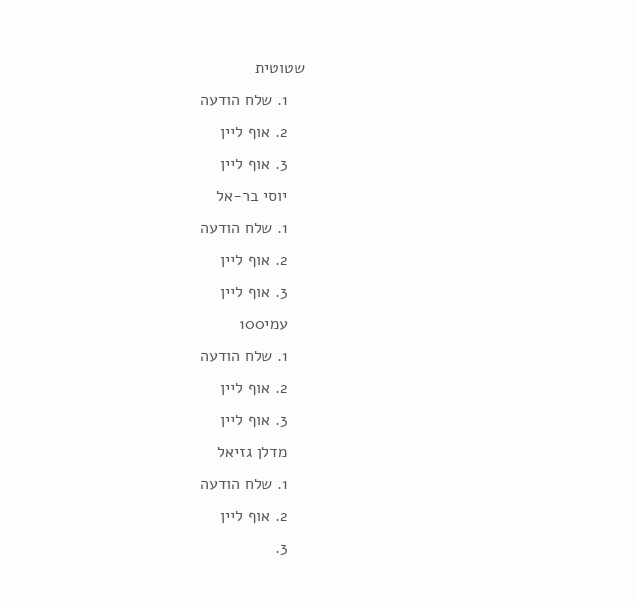שטוטית
    1. שלח הודעה
    2. אוף ליין
    3. אוף ליין
    יוסי בר-אל
    1. שלח הודעה
    2. אוף ליין
    3. אוף ליין
    עמי100
    1. שלח הודעה
    2. אוף ליין
    3. אוף ליין
    מדלן גזיאל
    1. שלח הודעה
    2. אוף ליין
    3.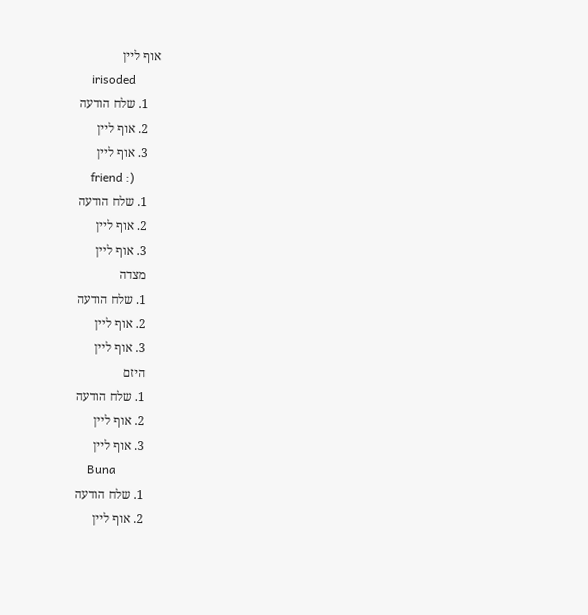אוף ליין
    irisoded
    1. שלח הודעה
    2. אוף ליין
    3. אוף ליין
    friend :)
    1. שלח הודעה
    2. אוף ליין
    3. אוף ליין
    מצדה
    1. שלח הודעה
    2. אוף ליין
    3. אוף ליין
    היזם
    1. שלח הודעה
    2. אוף ליין
    3. אוף ליין
    Buna
    1. שלח הודעה
    2. אוף ליין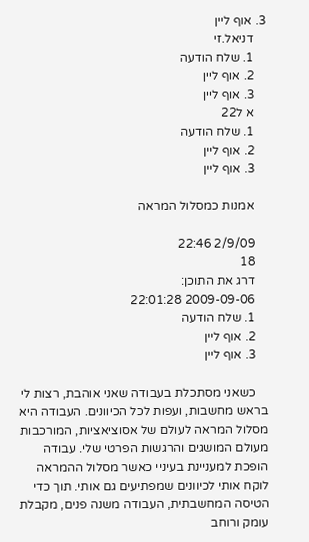3. אוף ליין
    דניאל.זי
    1. שלח הודעה
    2. אוף ליין
    3. אוף ליין
    א ל22
    1. שלח הודעה
    2. אוף ליין
    3. אוף ליין

    אמנות כמסלול המראה

    2/9/09 22:46
    18
    דרג את התוכן:
    2009-09-06 22:01:28
    1. שלח הודעה
    2. אוף ליין
    3. אוף ליין

    כשאני מסתכלת בעבודה שאני אוהבת, רצות לי בראש מחשבות, ועפות לכל הכיוונים. העבודה היא מסלול המראה לעולם של אסוציאציות, המורכבות מעולם המושגים והרגשות הפרטי שלי. עבודה הופכת למעניינת בעיניי כאשר מסלול ההמראה לוקח אותי לכיוונים שמפתיעים גם אותי. תוך כדי הטיסה המחשבתית, העבודה משנה פנים, מקבלת עומק ורוחב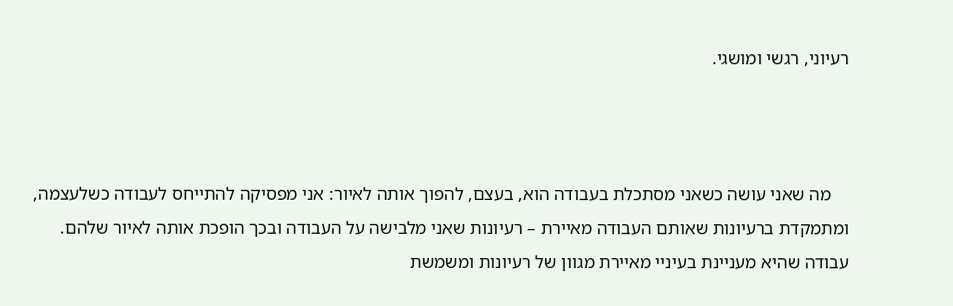רעיוני, רגשי ומושגי.



    מה שאני עושה כשאני מסתכלת בעבודה הוא, בעצם, להפוך אותה לאיור: אני מפסיקה להתייחס לעבודה כשלעצמה, ומתמקדת ברעיונות שאותם העבודה מאיירת – רעיונות שאני מלבישה על העבודה ובכך הופכת אותה לאיור שלהם. עבודה שהיא מעניינת בעיניי מאיירת מגוון של רעיונות ומשמשת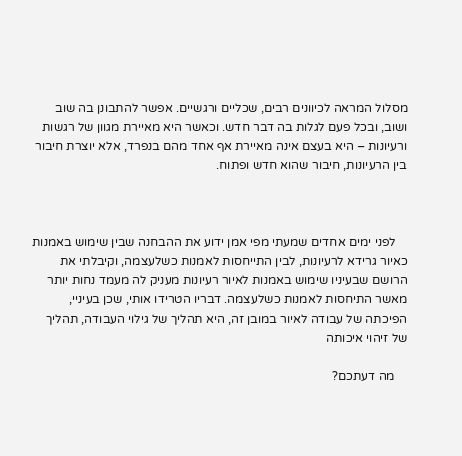מסלול המראה לכיוונים רבים, שכליים ורגשיים. אפשר להתבונן בה שוב ושוב, ובכל פעם לגלות בה דבר חדש. וכאשר היא מאיירת מגוון של רגשות ורעיונות – היא בעצם אינה מאיירת אף אחד מהם בנפרד, אלא יוצרת חיבור בין הרעיונות, חיבור שהוא חדש ופתוח.



    לפני ימים אחדים שמעתי מפי אמן ידוע את ההבחנה שבין שימוש באמנות כאיור גרידא לרעיונות, לבין התייחסות לאמנות כשלעצמה, וקיבלתי את הרושם שבעיניו שימוש באמנות לאיור רעיונות מעניק לה מעמד נחות יותר מאשר התיחסות לאמנות כשלעצמה. דבריו הטרידו אותי, שכן בעיניי, הפיכתה של עבודה לאיור במובן זה, היא תהליך של גילוי העבודה, תהליך של זיהוי איכותה

    מה דעתכם?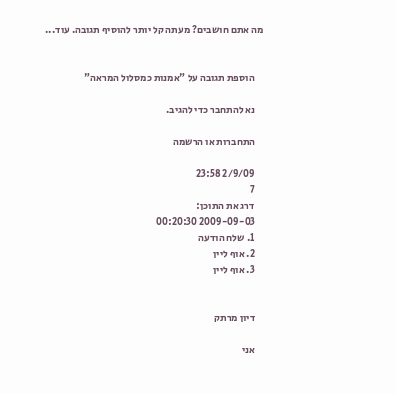מה אתם חושבים? מעתה קל יותר להוסיף תגובה. עוד...


    הוספת תגובה על "אמנות כמסלול המראה"

    נא להתחבר כדי להגיב.

    התחברות או הרשמה

    2/9/09 23:58
    7
    דרג את התוכן:
    2009-09-03 00:20:30
    1. שלח הודעה
    2. אוף ליין
    3. אוף ליין


    דיון מרתק

    אני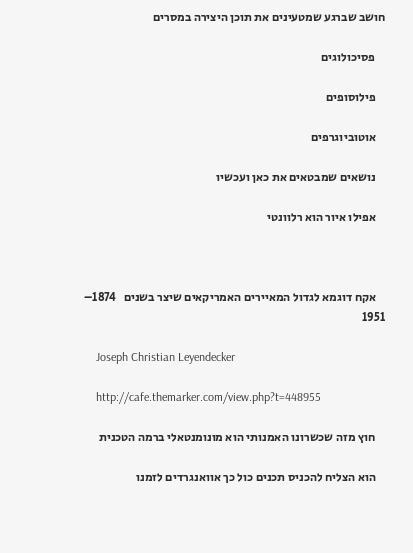חושב שברגע שמטעינים את תוכן היצירה במסרים

    פסיכולוגים

    פילוסופים

    אוטוביוגרפים

    נושאים שמבטאים את כאן ועכשיו

    אפילו איור הוא רלוונטי



    אקח דוגמא לגדול המאיירים האמריקאים שיצר בשנים   1874– 1951

    Joseph Christian Leyendecker

    http://cafe.themarker.com/view.php?t=448955

    חוץ מזה שכשרונו האמנותי הוא מונומנטאלי ברמה הטכנית

    הוא הצליח להכניס תכנים כול כך אוואנגרדים לזמנו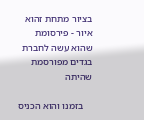בציור מתחת זהוא איור - פירסומת שהוא עשה לחברת בגדים מפורסמת שהיתה

    בזמנו והוא הכניס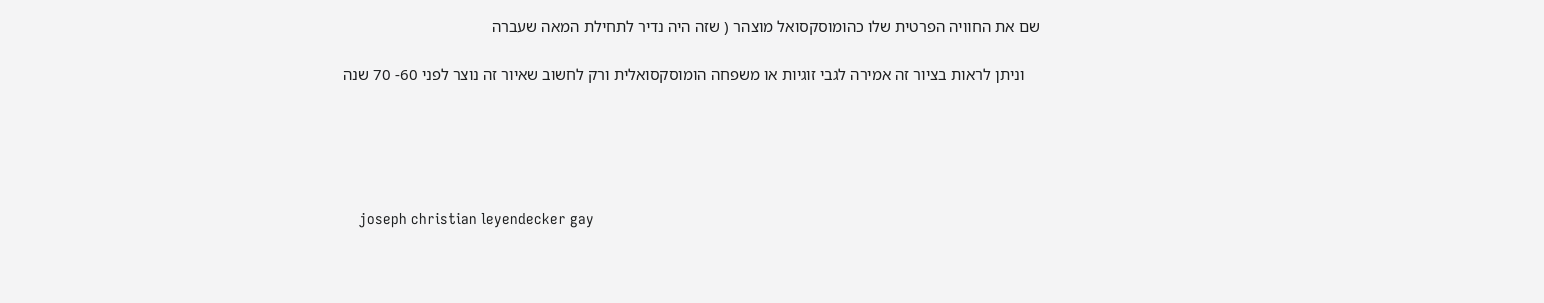שם את החוויה הפרטית שלו כהומוסקסואל מוצהר ( שזה היה נדיר לתחילת המאה שעברה

    וניתן לראות בציור זה אמירה לגבי זוגיות או משפחה הומוסקסואלית ורק לחשוב שאיור זה נוצר לפני 60- 70 שנה





    joseph christian leyendecker gay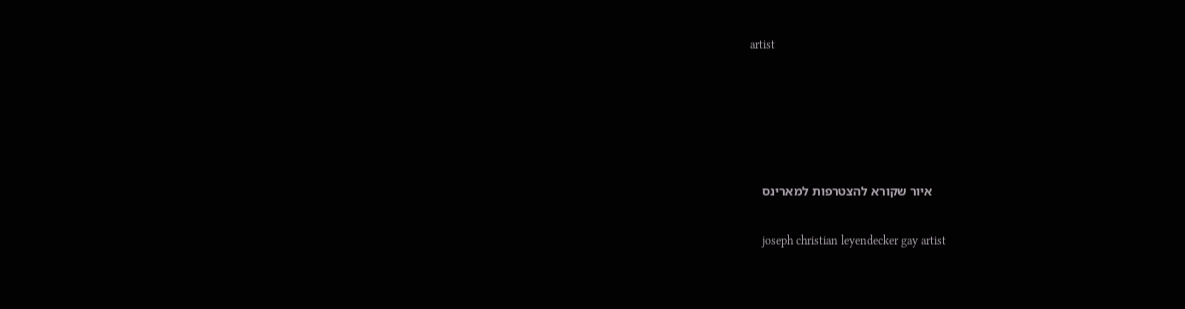artist





    איור שקורא להצטרפות למארינס

    joseph christian leyendecker gay artist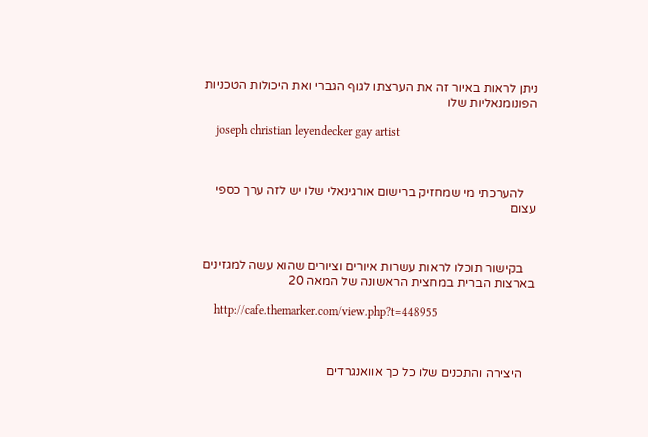ניתן לראות באיור זה את הערצתו לגוף הגברי ואת היכולות הטכניות הפונומנאליות שלו

    joseph christian leyendecker gay artist



    להערכתי מי שמחזיק ברישום אורגינאלי שלו יש לזה ערך כספי עצום



    בקישור תוכלו לראות עשרות איורים וציורים שהוא עשה למגזינים בארצות הברית במחצית הראשונה של המאה 20

    http://cafe.themarker.com/view.php?t=448955



    היצירה והתכנים שלו כל כך אוואנגרדים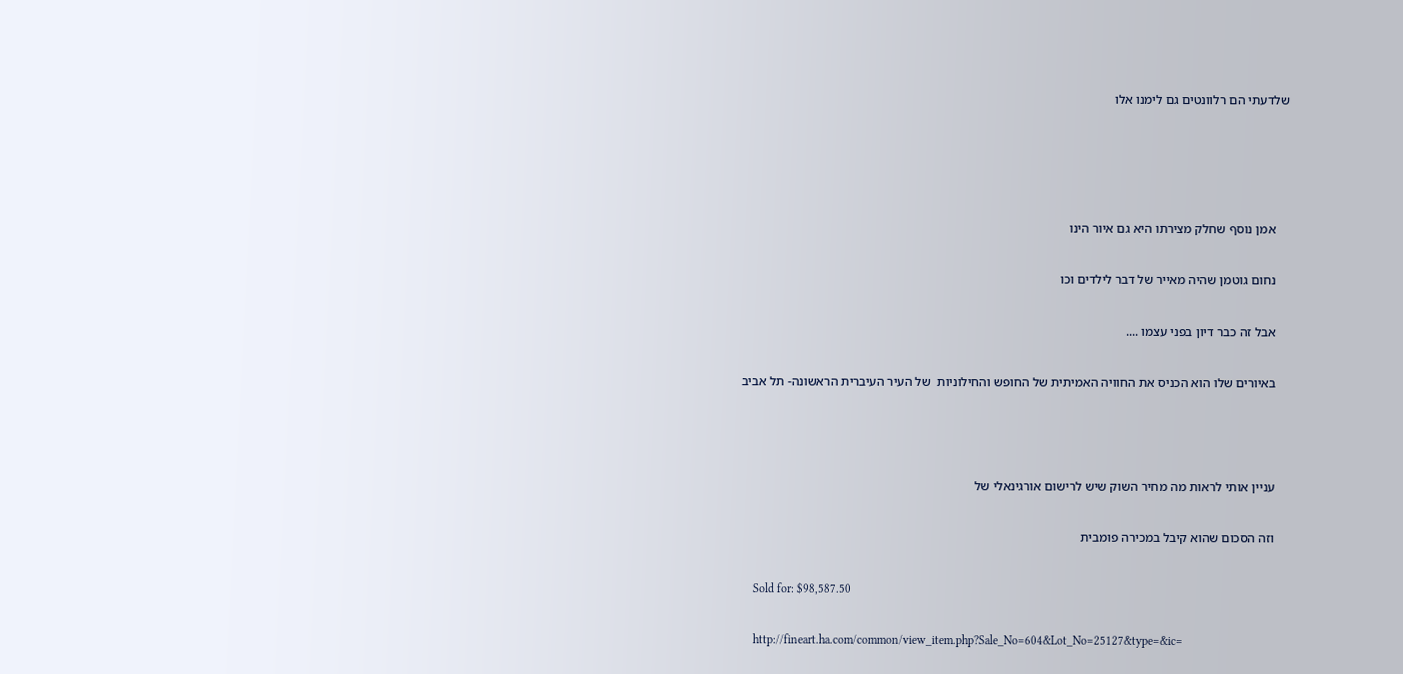שלדעתי הם רלוונטים גם לימנו אלו




    אמן נוסף שחלק מצירתו היא גם איור הינו

    נחום גוטמן שהיה מאייר של דבר לילדים וכו

    אבל זה כבר דיון בפני עצמו ....

    באיורים שלו הוא הכניס את החוויה האמיתית של החופש והחילוניות  של העיר העיברית הראשונה- תל אביב



    עניין אותי לראות מה מחיר השוק שיש לרישום אורגינאלי של

    וזה הסכום שהוא קיבל במכירה פומבית

    Sold for: $98,587.50

    http://fineart.ha.com/common/view_item.php?Sale_No=604&Lot_No=25127&type=&ic=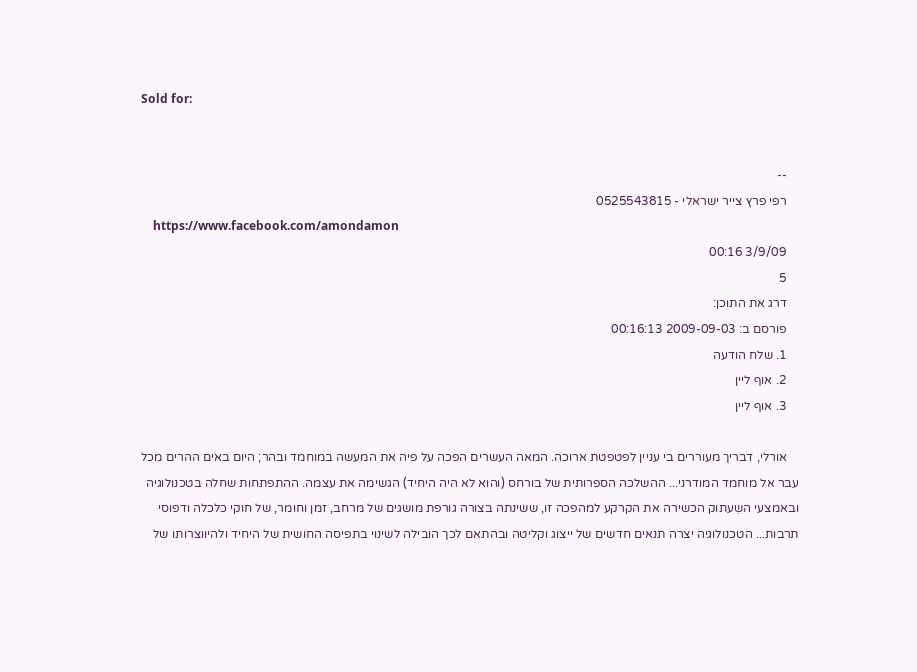Sold for:


    --
    רפי פרץ צייר ישראלי - 0525543815
    https://www.facebook.com/amondamon
    3/9/09 00:16
    5
    דרג את התוכן:
    פורסם ב: 2009-09-03 00:16:13
    1. שלח הודעה
    2. אוף ליין
    3. אוף ליין

    אורלי, דבריך מעוררים בי עניין לפטפטת ארוכה. המאה העשרים הפכה על פיה את המעשה במוחמד ובהר; היום באים ההרים מכל עבר אל מוחמד המודרני... ההשלכה הספרותית של בורחס (והוא לא היה היחיד) הגשימה את עצמה. ההתפתחות שחלה בטכנולוגיה ובאמצעי השִעתוק הכשירה את הקרקע למהפכה זו, ששינתה בצורה גורפת מושגים של מרחב, זמן וחומר, של חוקי כלכלה ודפוסי תרבות... הטכנולוגיה יצרה תנאים חדשים של ייצוג וקליטה ובהתאם לכך הובילה לשינוי בתפיסה החושית של היחיד ולהיווצרותו של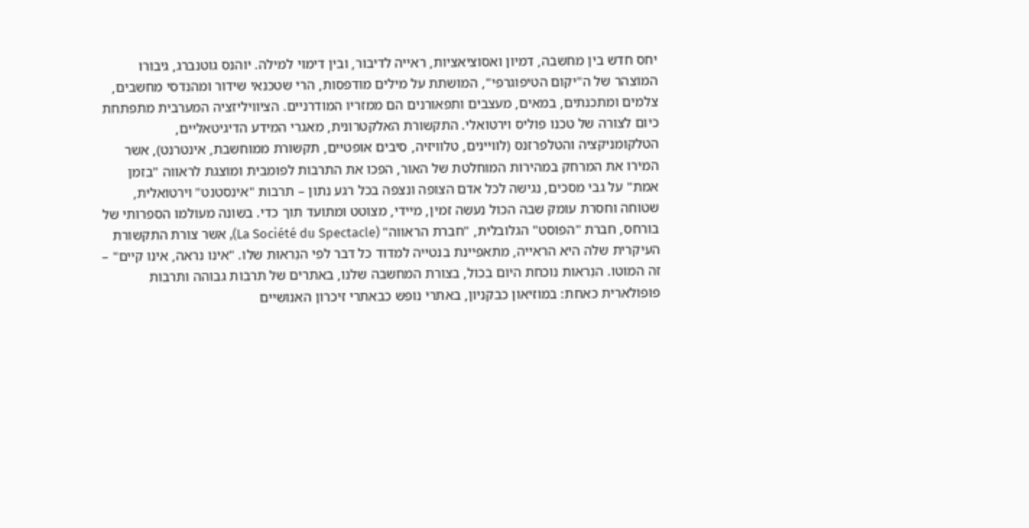יחס חדש בין מחשבה, דמיון ואסוציאציות, ראייה לדיבור, ובין דימוי למילה. יוהנס גוטנברג, גיבורו המוצהר של ה"יקום הטיפוגרפי", המושתת על מילים מודפסות, הרי שטכנאי שידור ומהנדסי מחשבים, צלמים ומתכנתים, במאים, מעצבים ותפאורנים הם ממזריו המודרניים. הציוויליזציה המערבית מתפתחת כיום לצורה של טכנו פוליס וירטואלי. התקשורת האלקטרונית, מאגרי המידע הדיגיטאליים, הטלקומניקציה והטלפרזנס (לוויינים, טלוויזיה, סיבים אופטיים, תקשורת ממוחשבת, אינטרנט), אשר המירו את המרחק במהירות המוחלטת של האור, הפכו את התרבות לפומבית ומוצגת לראווה "בזמן אמת" על גבי מסכים, נגישה לכל אדם הצופה ונצפה בכל רגע נתון – תרבות "אינסטנט" וירטואלית, שטוחה וחסרת עומק שבה הכול נעשה זמין, מיידי, מצוטט ומתועד תוך כדי. בשונה מעולמו הספרותי של בורחס, חברת "הפוסט" הגלובלית, "חברת הראווה" (La Société du Spectacle), אשר צורת התקשורת העיקרית שלה היא הראייה, מתאפיינת בנטייה למדוד כל דבר לפי הנִראוּת שלו. "אינו נראה, אינו קיים" – זה המוטו. הנִראות נוכחת היום בכול, בצורת המחשבה שלנו, באתרים של תרבות גבוהה ותרבות פופולארית כאחת: במוזיאון כבקניון, באתרי נופש כבאתרי זיכרון האנושיים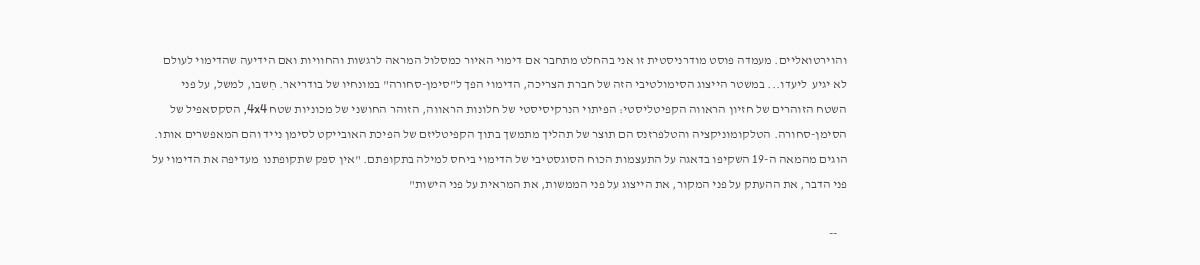והוירטואליים. מעמדה פוסט מודרניסטית זו אני בהחלט מתחבר אם דימוי האיור כמסלול המראה לרגשות והחוויות ואם הידיעה שהדימוי לעולם לא יגיע  ליעדו... במשטר הייצוג הסימולטיבי הזה של חברת הצריכה, הדימוי הפך ל"סימן-סחורה" במונחיו של בודריאר. חִשבו, למשל, על פני השטח הזוהרים של חזיון הראווה הקפיטליסטי: הפיתוי הנרקיסיסטי של חלונות הראווה, הזוהר החושני של מכוניות שטח 4x4, הסקסאפיל של הסימן-סחורה. הטלקומוניקציה והטלפרזנס הם תוצר של תהליך מתמשך בתוך הקפיטליזם של הפיכת האובייקט לסימן נייד והם המאפשרים אותו. הוגים מהמאה ה-19 השקיפו בדאגה על התעצמות הכוח הסוגסטיבי של הדימוי ביחס למילה בתקופתם. "אין ספק שתקופתנו  מעדיפה את הדימוי על פני הדבר, את ההעתק על פני המקור, את הייצוג על פני הממשות, את המראית על פני הישות"

    --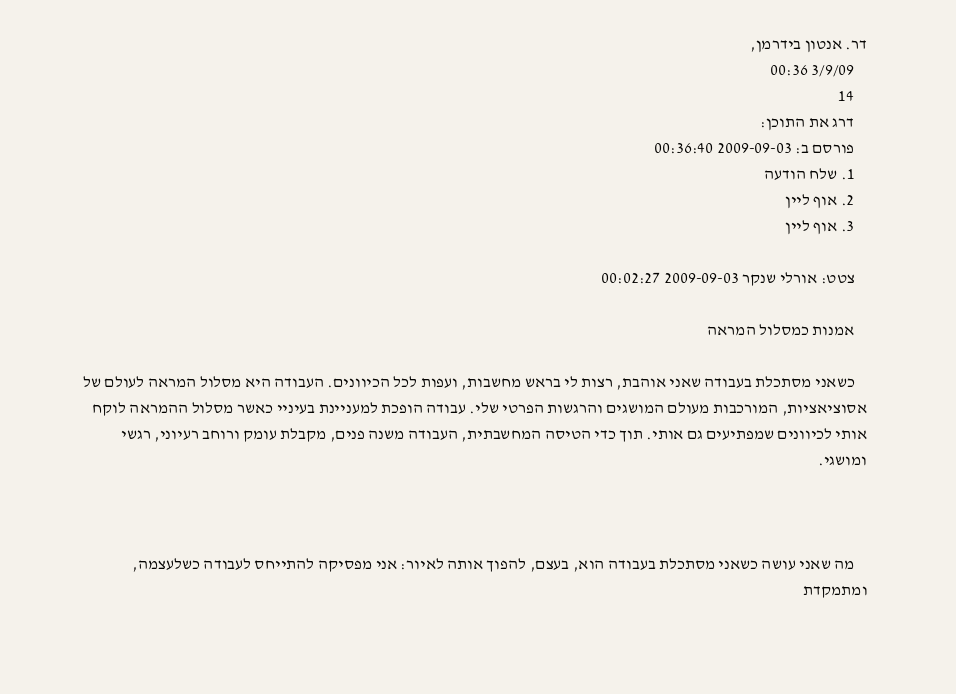דר. אנטון בידרמן,
    3/9/09 00:36
    14
    דרג את התוכן:
    פורסם ב: 2009-09-03 00:36:40
    1. שלח הודעה
    2. אוף ליין
    3. אוף ליין

    צטט: אורלי שנקר 2009-09-03 00:02:27

    אמנות כמסלול המראה

    כשאני מסתכלת בעבודה שאני אוהבת, רצות לי בראש מחשבות, ועפות לכל הכיוונים. העבודה היא מסלול המראה לעולם של אסוציאציות, המורכבות מעולם המושגים והרגשות הפרטי שלי. עבודה הופכת למעניינת בעיניי כאשר מסלול ההמראה לוקח אותי לכיוונים שמפתיעים גם אותי. תוך כדי הטיסה המחשבתית, העבודה משנה פנים, מקבלת עומק ורוחב רעיוני, רגשי ומושגי.



    מה שאני עושה כשאני מסתכלת בעבודה הוא, בעצם, להפוך אותה לאיור: אני מפסיקה להתייחס לעבודה כשלעצמה, ומתמקדת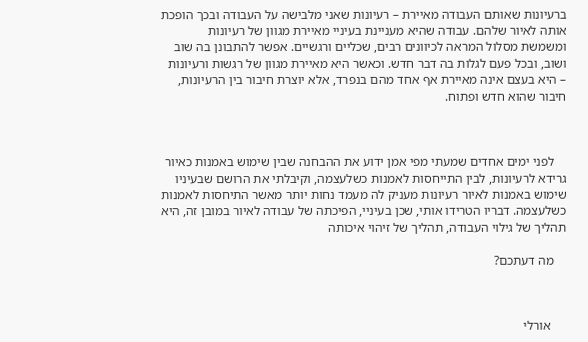ברעיונות שאותם העבודה מאיירת – רעיונות שאני מלבישה על העבודה ובכך הופכת אותה לאיור שלהם. עבודה שהיא מעניינת בעיניי מאיירת מגוון של רעיונות ומשמשת מסלול המראה לכיוונים רבים, שכליים ורגשיים. אפשר להתבונן בה שוב ושוב, ובכל פעם לגלות בה דבר חדש. וכאשר היא מאיירת מגוון של רגשות ורעיונות – היא בעצם אינה מאיירת אף אחד מהם בנפרד, אלא יוצרת חיבור בין הרעיונות, חיבור שהוא חדש ופתוח.



    לפני ימים אחדים שמעתי מפי אמן ידוע את ההבחנה שבין שימוש באמנות כאיור גרידא לרעיונות, לבין התייחסות לאמנות כשלעצמה, וקיבלתי את הרושם שבעיניו שימוש באמנות לאיור רעיונות מעניק לה מעמד נחות יותר מאשר התיחסות לאמנות כשלעצמה. דבריו הטרידו אותי, שכן בעיניי, הפיכתה של עבודה לאיור במובן זה, היא תהליך של גילוי העבודה, תהליך של זיהוי איכותה

    מה דעתכם?



     אורלי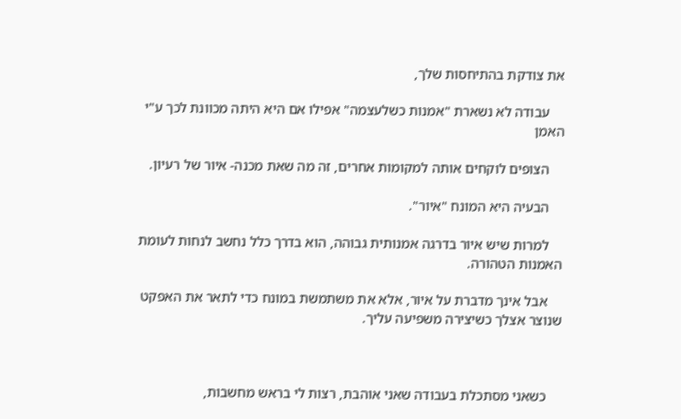את צודקת בהתיחסות שלך,

    עבודה לא נשארת "אמנות כשלעצמה" אפילו אם היא היתה מכוונת לכך ע"י האמן

    הצופים לוקחים אותה למקומות אחרים, זה מה שאת מכנה- איור של רעיון.

    הבעיה היא המונח "איור".

    למרות שיש איור בדרגה אמנותית גבוהה, הוא בדרך כלל נחשב לנחות לעומת האמנות הטהורה.

    אבל אינך מדברת על איור, אלא את משתמשת במונח כדי לתאר את האפקט שנוצר אצלך כשיצירה משפיעה עליך.



    כשאני מסתכלת בעבודה שאני אוהבת, רצות לי בראש מחשבות,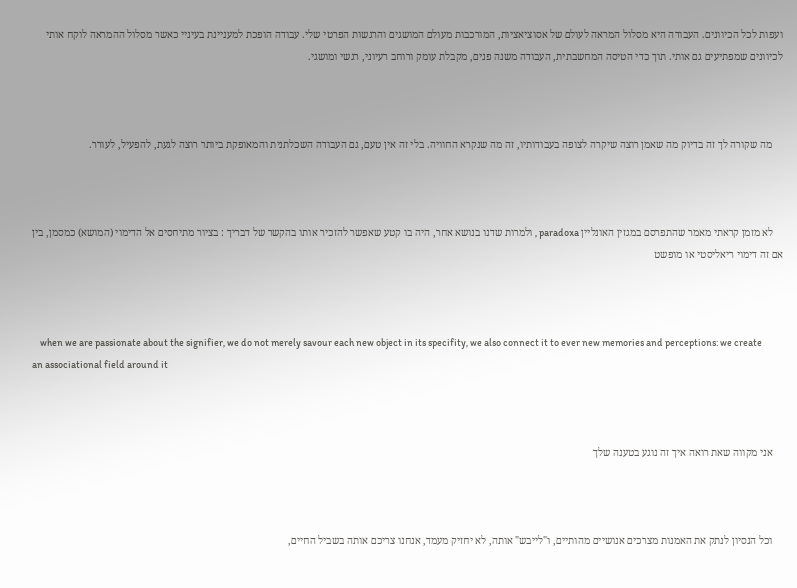ועפות לכל הכיוונים. העבודה היא מסלול המראה לעולם של אסוציאציות, המורכבות מעולם המושגים והרגשות הפרטי שלי. עבודה הופכת למעניינת בעיניי כאשר מסלול ההמראה לוקח אותי לכיוונים שמפתיעים גם אותי. תוך כדי הטיסה המחשבתית, העבודה משנה פנים, מקבלת עומק ורוחב רעיוני, רגשי ומושגי.



    מה שקורה לך זה בדיוק מה שאמן רוצה שיקרה לצופה בעבודותיו, זה מה שנקרא החוויה. בלי זה אין טעם, גם העבודה השכלתנית והמאופקת ביותר רוצה לגעת, להפעיל, לעורר.



    לא מזמן קראתי מאמר שהתפרסם במגזין האונליין paradoxa , ולמרות שדנו בנושא אחר, היה בו קטע שאפשר להזכיר אותו בהקשר של דבריך : בציור מתיחסים אל הדימוי (המושא) כמסמן, בין אם זה דימוי ריאליסטי או מופשט



    when we are passionate about the signifier, we do not merely savour each new object in its specifity, we also connect it to ever new memories and perceptions: we create an associational field around it



    אני מקווה שאת רואה איך זה נוגע בטענה שלך



    וכל הנסיון לנתק את האמנות מצרכים אנושיים מהותיים, ו"לייבש" אותה, לא יחזיק מעמד, אנחנו צריכם אותה בשביל החיים,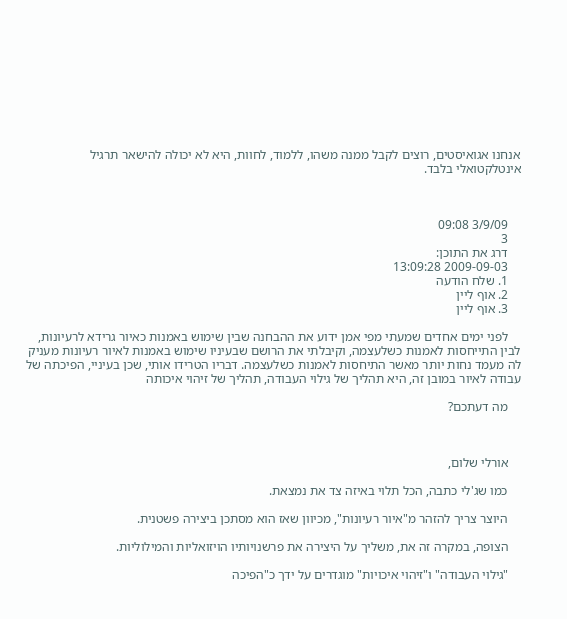אנחנו אגואיסטים, רוצים לקבל ממנה משהו, ללמוד, לחוות, היא לא יכולה להישאר תרגיל אינטלקטואלי בלבד.



    3/9/09 09:08
    3
    דרג את התוכן:
    2009-09-03 13:09:28
    1. שלח הודעה
    2. אוף ליין
    3. אוף ליין

    לפני ימים אחדים שמעתי מפי אמן ידוע את ההבחנה שבין שימוש באמנות כאיור גרידא לרעיונות, לבין התייחסות לאמנות כשלעצמה, וקיבלתי את הרושם שבעיניו שימוש באמנות לאיור רעיונות מעניק לה מעמד נחות יותר מאשר התיחסות לאמנות כשלעצמה. דבריו הטרידו אותי, שכן בעיניי, הפיכתה של עבודה לאיור במובן זה, היא תהליך של גילוי העבודה, תהליך של זיהוי איכותה

    מה דעתכם?



    אורלי שלום,

    כמו שג'לי כתבה, הכל תלוי באיזה צד את נמצאת.

    היוצר צריך להזהר מ"איור רעיונות", מכיוון שאז הוא מסתכן ביצירה פשטנית.

    הצופה, במקרה זה את, משליך על היצירה את פרשנויותיו הויזואליות והמילוליות.

    "גילוי העבודה" ו"זיהוי איכויות" מוגדרים על ידך כ"הפיכה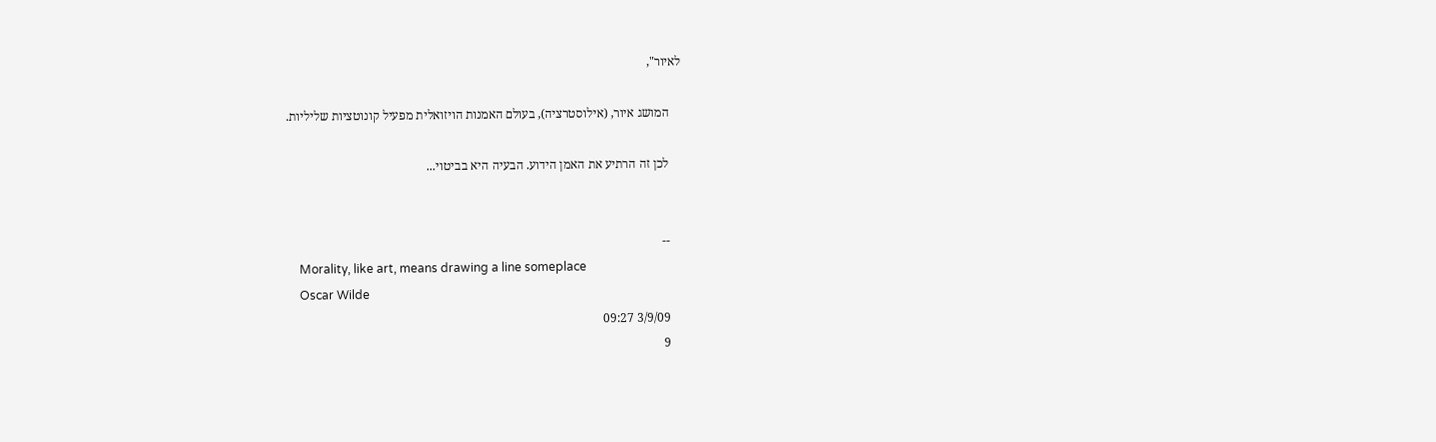לאיור",

    המושג איור, (אילוסטרציה), בעולם האמנות הויזואלית מפעיל קונוטציות שליליות.

    לכן זה הרתיע את האמן הידוע. הבעיה היא בביטוי...


    --
    Morality, like art, means drawing a line someplace
    Oscar Wilde
    3/9/09 09:27
    9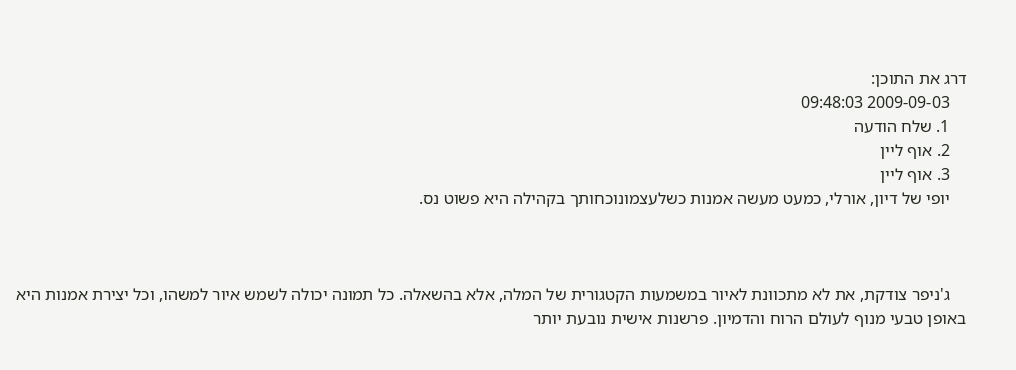דרג את התוכן:
    2009-09-03 09:48:03
    1. שלח הודעה
    2. אוף ליין
    3. אוף ליין
    יופי של דיון, אורלי, כמעט מעשה אמנות כשלעצמונוכחותך בקהילה היא פשוט נס.



    ג'ניפר צודקת, את לא מתכוונת לאיור במשמעות הקטגורית של המלה, אלא בהשאלה. כל תמונה יכולה לשמש איור למשהו, וכל יצירת אמנות היא באופן טבעי מנוף לעולם הרוח והדמיון. פרשנות אישית נובעת יותר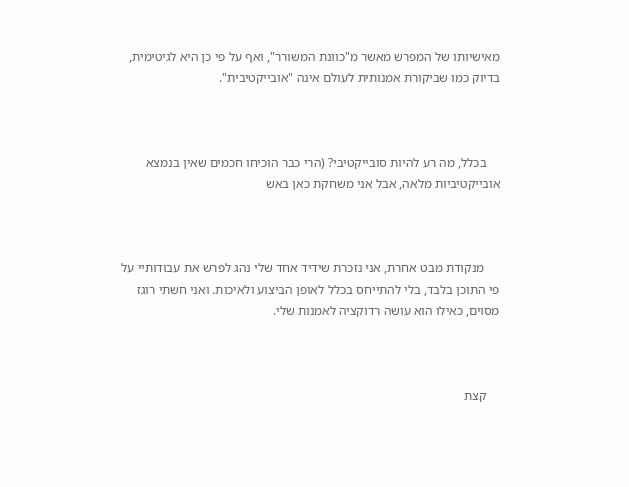מאישיותו של המפרש מאשר מ"כוונת המשורר", ואף על פי כן היא לגיטימית, בדיוק כמו שביקורת אמנותית לעולם אינה "אובייקטיבית".



    בכלל, מה רע להיות סובייקטיבי? (הרי כבר הוכיחו חכמים שאין בנמצא אובייקטיביות מלאה, אבל אני משחקת כאן באש



     מנקודת מבט אחרת, אני נזכרת שידיד אחד שלי נהג לפרש את עבודותיי על פי התוכן בלבד, בלי להתייחס בכלל לאופן הביצוע ולאיכות. ואני חשתי רוגז מסוים, כאילו הוא עושה רדוקציה לאמנות שלי.



    קצת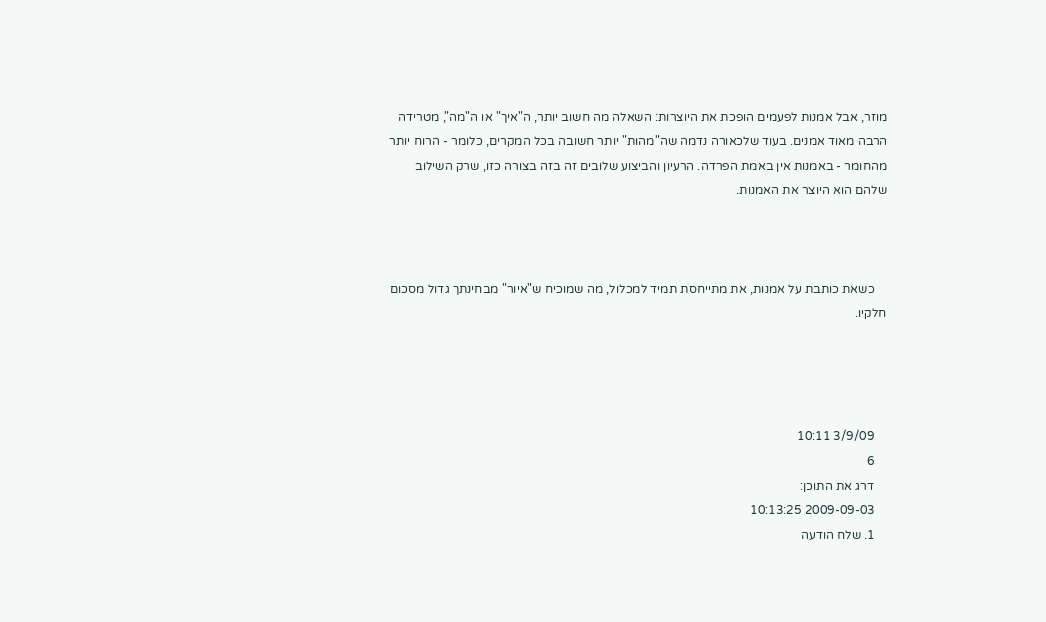מוזר, אבל אמנות לפעמים הופכת את היוצרות: השאלה מה חשוב יותר, ה"איך" או ה"מה", מטרידה הרבה מאוד אמנים. בעוד שלכאורה נדמה שה"מהות" יותר חשובה בכל המקרים, כלומר - הרוח יותר מהחומר - באמנות אין באמת הפרדה. הרעיון והביצוע שלובים זה בזה בצורה כזו, שרק השילוב שלהם הוא היוצר את האמנות.



    כשאת כותבת על אמנות, את מתייחסת תמיד למכלול, מה שמוכיח ש"איור" מבחינתך גדול מסכום חלקיו.




    3/9/09 10:11
    6
    דרג את התוכן:
    2009-09-03 10:13:25
    1. שלח הודעה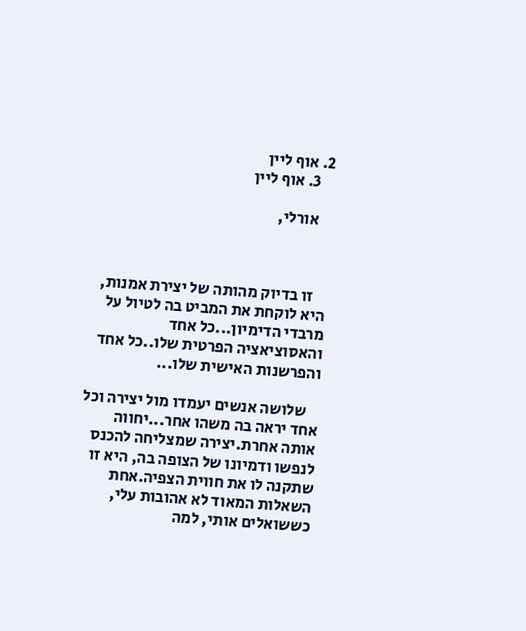2. אוף ליין
    3. אוף ליין

    אורלי,



    זו בדיוק מהותה של יצירת אמנות, היא לוקחת את המביט בה לטיול על מרבדי הדימיון...כל אחד והאסוציאציה הפרטית שלו..כל אחד  והפרשנות האישית שלו...

    שלושה אנשים יעמדו מול יצירה וכל אחד יראה בה משהו אחר...יחווה אותה אחרת.יצירה שמצליחה להכנס לנפשו ודמיונו של הצופה בה, היא זו שתקנה לו את חווית הצפיה.אחת השאלות המאוד לא אהובות עלי, כששואלים אותי, למה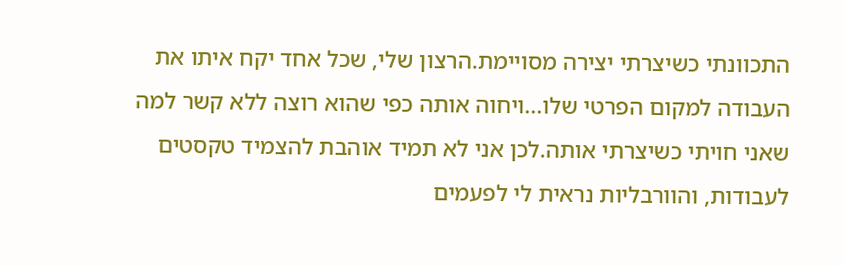התכוונתי כשיצרתי יצירה מסויימת.הרצון שלי, שכל אחד יקח איתו את העבודה למקום הפרטי שלו...ויחוה אותה כפי שהוא רוצה ללא קשר למה שאני חויתי כשיצרתי אותה.לכן אני לא תמיד אוהבת להצמיד טקסטים לעבודות, והוורבליות נראית לי לפעמים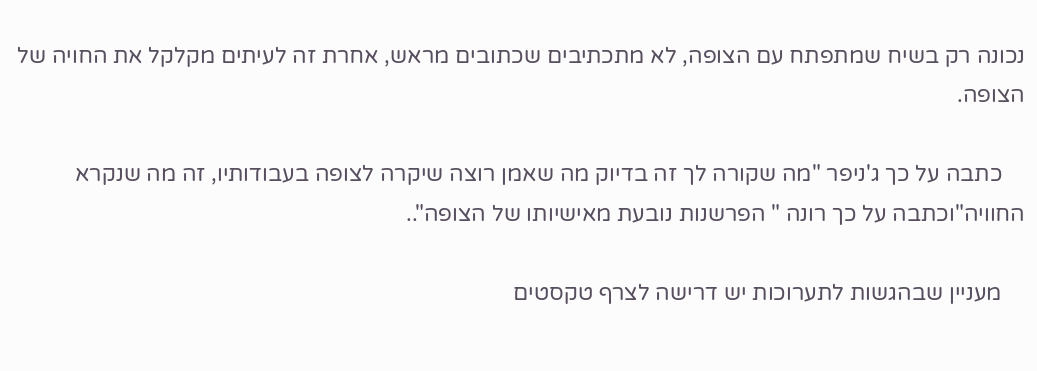נכונה רק בשיח שמתפתח עם הצופה, לא מתכתיבים שכתובים מראש, אחרת זה לעיתים מקלקל את החויה של הצופה.

    כתבה על כך ג'ניפר "מה שקורה לך זה בדיוק מה שאמן רוצה שיקרה לצופה בעבודותיו, זה מה שנקרא החוויה"וכתבה על כך רונה " הפרשנות נובעת מאישיותו של הצופה"..

    מעניין שבהגשות לתערוכות יש דרישה לצרף טקסטים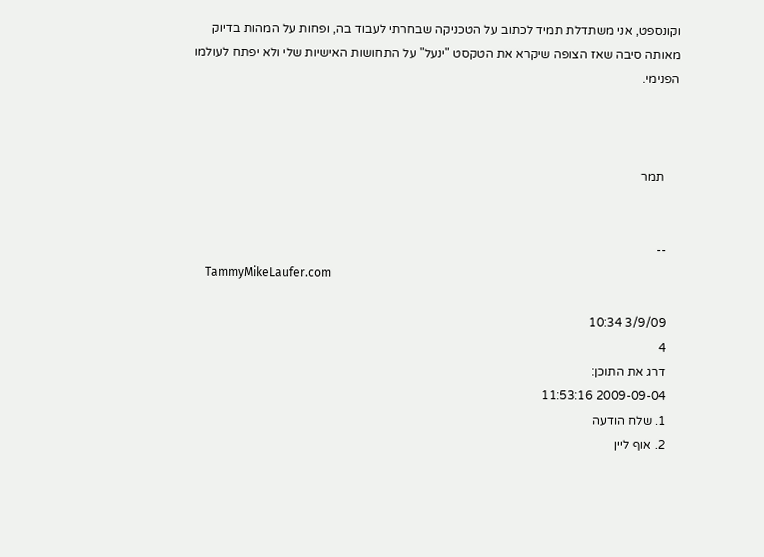וקונספט, אני משתדלת תמיד לכתוב על הטכניקה שבחרתי לעבוד בה, ופחות על המהות בדיוק מאותה סיבה שאז הצופה שיקרא את הטקסט "ינעל" על התחושות האישיות שלי ולא יפתח לעולמו הפנימי.



     תמר


    --
    TammyMikeLaufer.com

    3/9/09 10:34
    4
    דרג את התוכן:
    2009-09-04 11:53:16
    1. שלח הודעה
    2. אוף ליין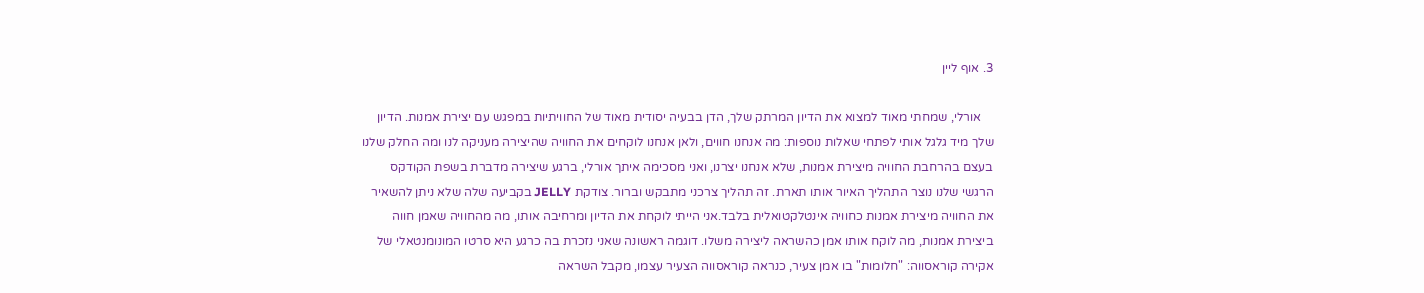3. אוף ליין

    אורלי, שמחתי מאוד למצוא את הדיון המרתק שלך, הדן בבעיה יסודית מאוד של החוויתיות במפגש עם יצירת אמנות. הדיון שלך מיד גלגל אותי לפתחי שאלות נוספות: מה אנחנו חווים, ולאן אנחנו לוקחים את החוויה שהיצירה מעניקה לנו ומה החלק שלנו בעצם בהרחבת החוויה מיצירת אמנות, שלא אנחנו יצרנו, ואני מסכימה איתך אורלי, ברגע שיצירה מדברת בשפת הקודקס הרגשי שלנו נוצר התהליך האיור אותו תארת. זה תהליך צרכני מתבקש וברור. צודקת JELLY בקביעה שלה שלא ניתן להשאיר את החוויה מיצירת אמנות כחוויה אינטלקטואלית בלבד.אני הייתי לוקחת את הדיון ומרחיבה אותו, מה מהחוויה שאמן חווה ביצירת אמנות, מה לוקח אותו אמן כהשראה ליצירה משלו. דוגמה ראשונה שאני נזכרת בה כרגע היא סרטו המונומנטאלי של אקירה קוראסווה: "חלומות" בו אמן צעיר, כנראה קוראסווה הצעיר עצמו, מקבל השראה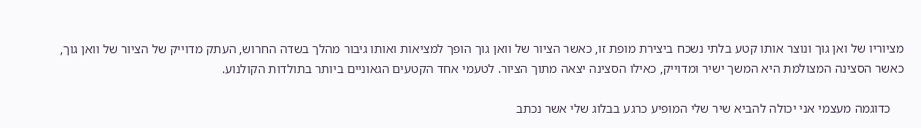מציוריו של ואן גוך ונוצר אותו קטע בלתי נשכח ביצירת מופת זו, כאשר הציור של וואן גוך הופך למציאות ואותו גיבור מהלך בשדה החרוש, העתק מדוייק של הציור של וואן גוך, כאשר הסצינה המצולמת היא המשך ישיר ומדוייק, כאילו הסצינה יצאה מתוך הציור. לטעמי אחד הקטעים הגאוניים ביותר בתולדות הקולנוע.

    כדוגמה מעצמי אני יכולה להביא שיר שלי המופיע כרגע בבלוג שלי אשר נכתב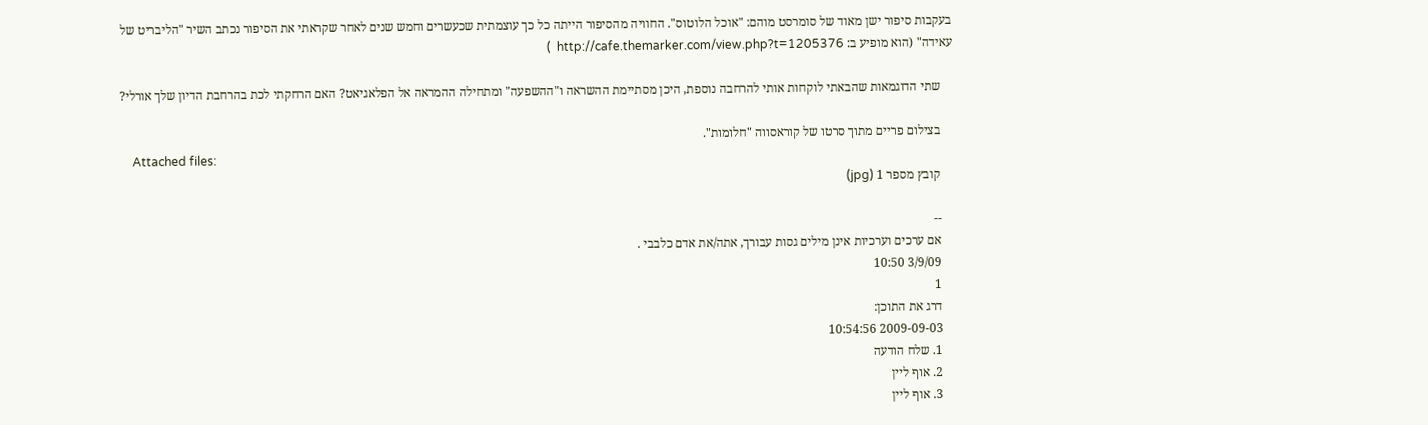בעקבות סיפור ישן מאוד של סומרסט מוהם: "אוכל הלוטוס". החוויה מהסיפור הייתה כל כך עוצמתית שכעשרים וחמש שנים לאחר שקראתי את הסיפור נכתב השיר "הליבריט של עאידה" (הוא מופיע ב: http://cafe.themarker.com/view.php?t=1205376  )

    שתי הדוגמאות שהבאתי לוקחות אותי להרחבה נוספת, היכן מסתיימת ההשראה ו"ההשפעה" ומתחילה ההמראה אל הפלאגיאט? האם הרחקתי לכת בהרחבת הדיון שלך אורלי?

    בצילום פריים מתוך סרטו של קוראסווה "חלומות".
    Attached files:
    קובץ מספר 1 (jpg)

    --
    אם ערכים וערכיות אינן מילים גסות עבורך, אתה/את אדם כלבבי .
    3/9/09 10:50
    1
    דרג את התוכן:
    2009-09-03 10:54:56
    1. שלח הודעה
    2. אוף ליין
    3. אוף ליין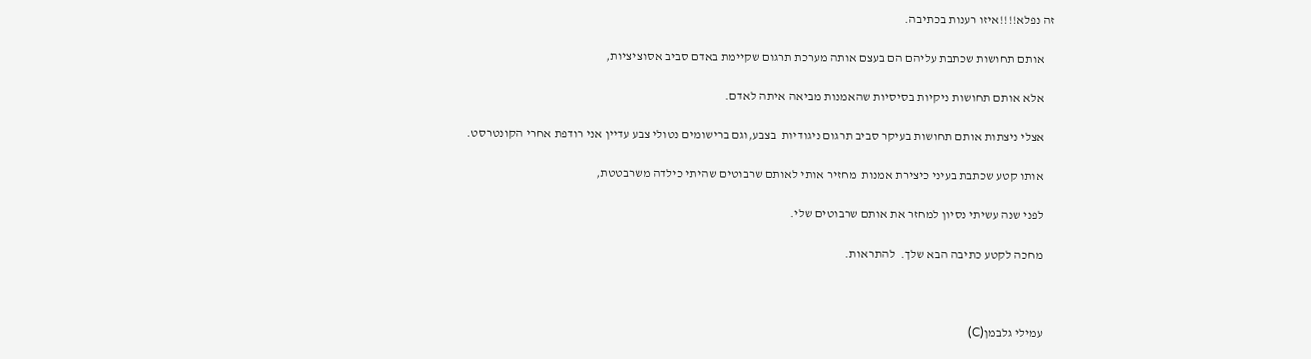זה נפלא!!!!איזו רענות בכתיבה.

    אותם תחושות שכתבת עליהם הם בעצם אותה מערכת תרגום שקיימת באדם סביב אסוציציות,

    אלא אותם תחושות ניקיות בסיסיות שהאמנות מביאה איתה לאדם.

    אצלי ניצתות אותם תחושות בעיקר סביב תרגום ניגודיות  בצבע,וגם ברישומים נטולי צבע עדיין אני רודפת אחרי הקונטרסט.

    אותו קטע שכתבת בעיני כיצירת אמנות  מחזיר אותי לאותם שרבוטים שהיתי כילדה משרבטטת,

    לפני שנה עשיתי נסיון למחזר את אותם שרבוטים שלי.

    מחכה לקטע כתיבה הבא שלך.  להתראות.



    עמילי גלבמן(C)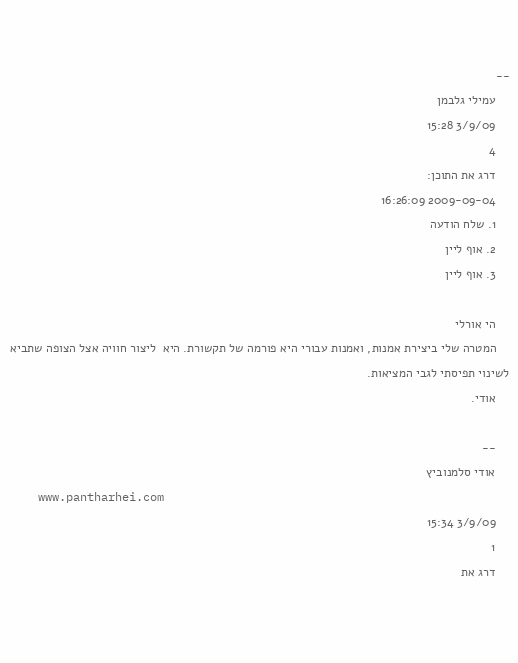--
    עמילי גלבמן
    3/9/09 15:28
    4
    דרג את התוכן:
    2009-09-04 16:26:09
    1. שלח הודעה
    2. אוף ליין
    3. אוף ליין

    הי אורלי
    המטרה שלי ביצירת אמנות, ואמנות עבורי היא פורמה של תקשורת. היא  ליצור חוויה אצל הצופה שתביא לשינוי תפיסתי לגבי המציאות.
    אודי.

    --
    אודי סלמנוביץ
    www.pantharhei.com
    3/9/09 15:34
    1
    דרג את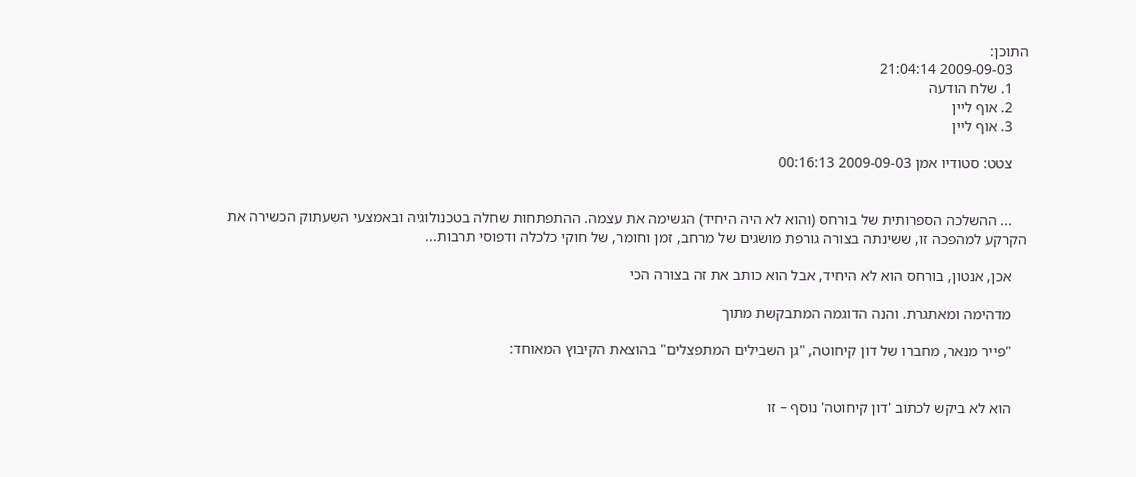התוכן:
    2009-09-03 21:04:14
    1. שלח הודעה
    2. אוף ליין
    3. אוף ליין

    צטט: סטודיו אמן 2009-09-03 00:16:13


    ... ההשלכה הספרותית של בורחס (והוא לא היה היחיד) הגשימה את עצמה. ההתפתחות שחלה בטכנולוגיה ובאמצעי השִעתוק הכשירה את הקרקע למהפכה זו, ששינתה בצורה גורפת מושגים של מרחב, זמן וחומר, של חוקי כלכלה ודפוסי תרבות...

    אכן, אנטון, בורחס הוא לא היחיד, אבל הוא כותב את זה בצורה הכי

    מדהימה ומאתגרת. והנה הדוגמה המתבקשת מתוך

    "פייר מנאר, מחברו של דון קיחוטה, "גן השבילים המתפצלים" בהוצאת הקיבוץ המאוחד:


    הוא לא ביקש לכתוב 'דון קיחוטה' נוסף – זו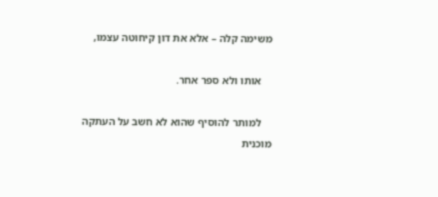משימה קלה – אלא את דון קיחוטה עצמו,

    אותו ולא ספר אחר.

    למותר להוסיף שהוא לא חשב על העתקה מוכנית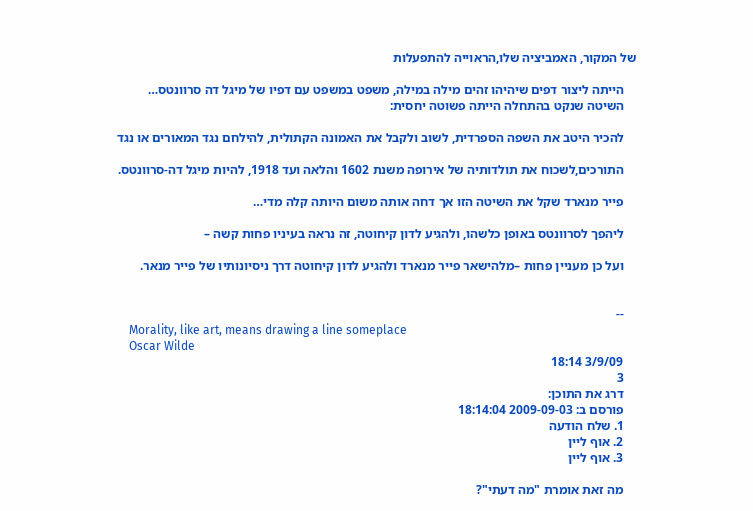של המקור, האמביציה שלו,הראוייה להתפעלות

    הייתה ליצור דפים שיהיהו זהים מילה במילה, משפט במשפט עם דפיו של מיגל דה סרוונטס…
    השיטה שנקט בהתחלה הייתה פשוטה יחסית:

    להכיר היטב את השפה הספרדית, לשוב ולקבל את האמונה הקתולית, להילחם נגד המאורים או נגד

    התורכים,לשכוח את תולדותיה של אירופה משנת 1602 והלאה ועד 1918, להיות מיגל דה-סרוונטס.

    פייר מנארד שקל את השיטה הזו אך דחה אותה משום היותה קלה מדי…

    ליהפך לסרוונטס באופן כלשהו, ולהגיע לדון קיחוטה, זה נראה בעיניו פחות קשה –

    ועל כן מעניין פחות –מלהישאר פייר מנארד ולהגיע לדון קיחוטה דרך ניסיונותיו של פייר מנאר.


    --
    Morality, like art, means drawing a line someplace
    Oscar Wilde
    3/9/09 18:14
    3
    דרג את התוכן:
    פורסם ב: 2009-09-03 18:14:04
    1. שלח הודעה
    2. אוף ליין
    3. אוף ליין

    מה זאת אומרת "מה דעתי"?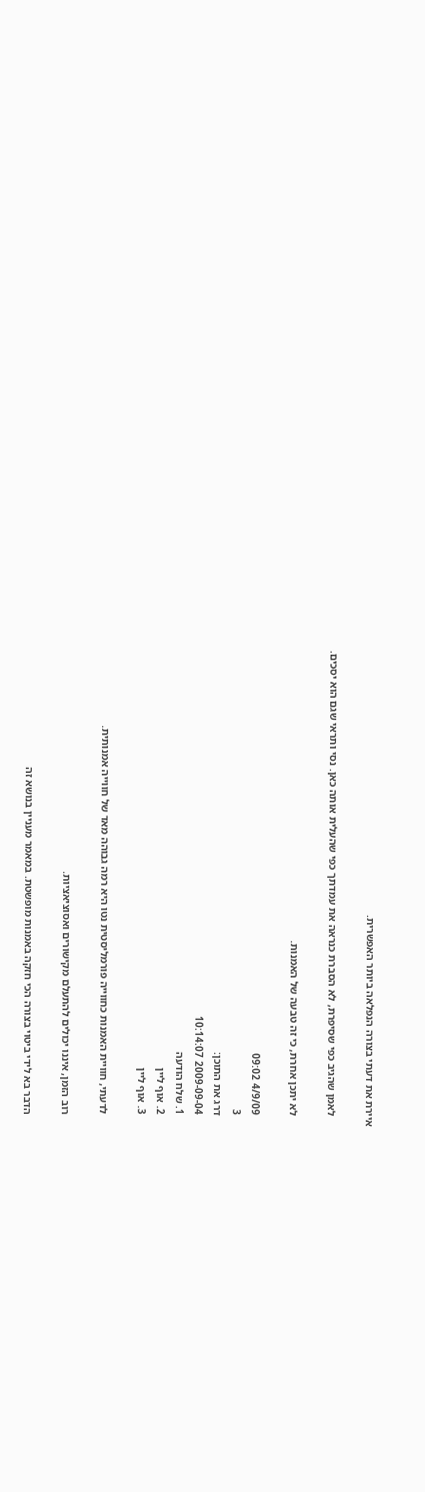איירת את דעתי בצורה הנפלאה ביותר האפשרית.

    לאמן שהגיב כפי שסיפרת, לא הסברת כנראה את עמדתך כפי שהעלית אותה כאן. נסי ותראי שגם הוא יסכים.

    לא יתכן אחרת, כי זה טבעה של האמנות.

    4/9/09 09:02
    3
    דרג את התוכן:
    2009-09-04 10:14:07
    1. שלח הודעה
    2. אוף ליין
    3. אוף ליין

    לדעתי, חוויית האמנות כחווייה פורמליסטית נטו היא רמה גבוהה מאד של חווייה אמנותית.

    רוב הזמן, איננו יכולים להתעלם מקישורים ואסוציאציות.

    הדבר בא לידי ביטוי בצורה הכי חזקה באמנות מופשטת. במאמר מעניין בנושא זה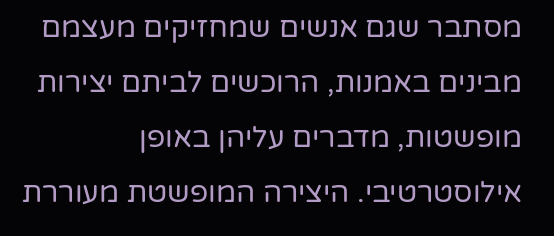מסתבר שגם אנשים שמחזיקים מעצמם מבינים באמנות, הרוכשים לביתם יצירות מופשטות, מדברים עליהן באופן אילוסטרטיבי. היצירה המופשטת מעוררת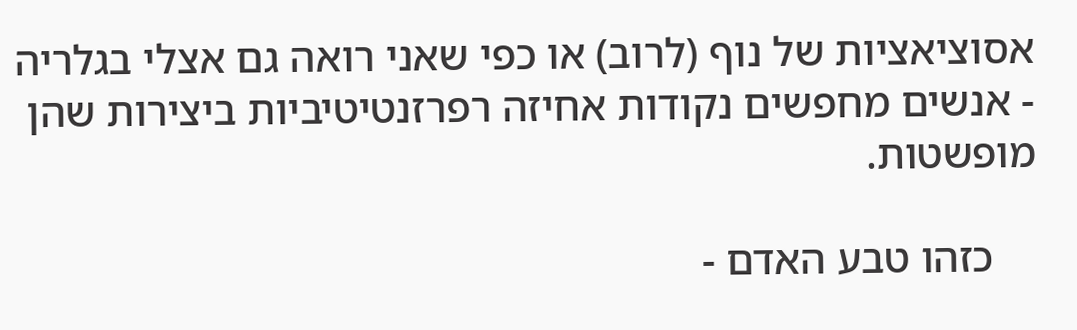אסוציאציות של נוף (לרוב) או כפי שאני רואה גם אצלי בגלריה - אנשים מחפשים נקודות אחיזה רפרזנטיטיביות ביצירות שהן מופשטות.

    כזהו טבע האדם -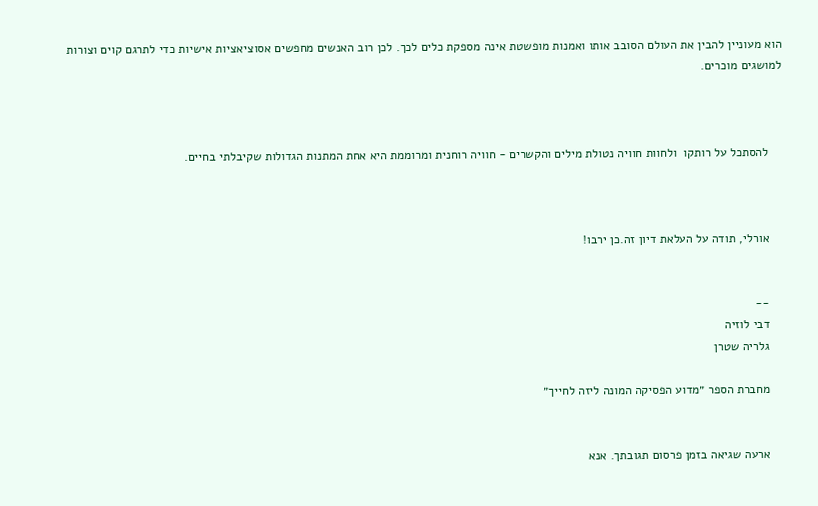הוא מעוניין להבין את העולם הסובב אותו ואמנות מופשטת אינה מספקת כלים לכך. לכן רוב האנשים מחפשים אסוציאציות אישיות כדי לתרגם קוים וצורות למושגים מוכרים.



    להסתכל על רותקו  ולחוות חוויה נטולת מילים והקשרים - חוויה רוחנית ומרוממת היא אחת המתנות הגדולות שקיבלתי בחיים.



    אורלי, תודה על העלאת דיון זה.כן ירבו!


    --
    דבי לוזיה
    גלריה שטרן

    מחברת הספר ״מדוע הפסיקה המונה ליזה לחייך״


    ארעה שגיאה בזמן פרסום תגובתך. אנא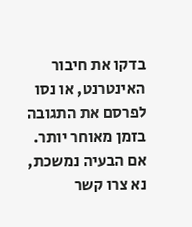בדקו את חיבור האינטרנט, או נסו לפרסם את התגובה בזמן מאוחר יותר. אם הבעיה נמשכת, נא צרו קשר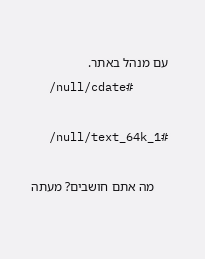עם מנהל באתר.
    /null/cdate#

    /null/text_64k_1#

    מה אתם חושבים? מעתה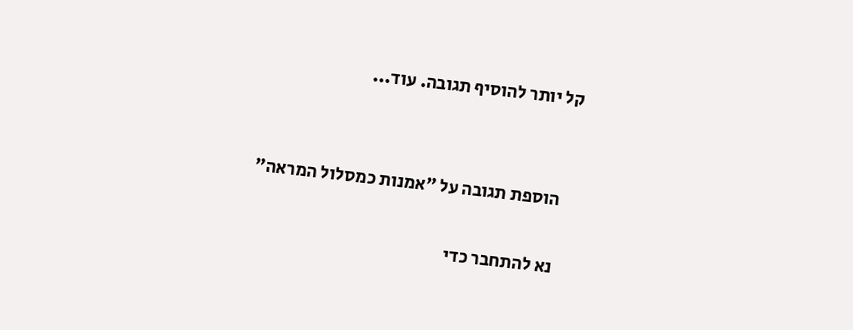קל יותר להוסיף תגובה. עוד...


    הוספת תגובה על "אמנות כמסלול המראה"

    נא להתחבר כדי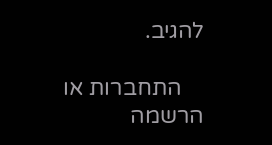להגיב.

    התחברות או הרשמה